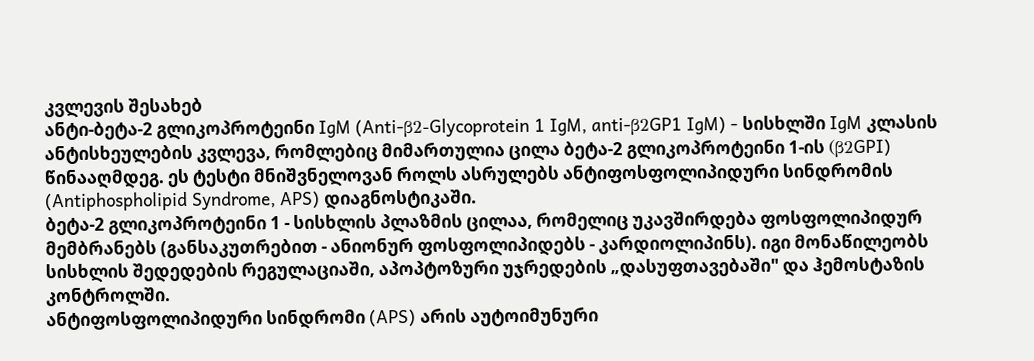კვლევის შესახებ
ანტი-ბეტა-2 გლიკოპროტეინი IgM (Anti-β2-Glycoprotein 1 IgM, anti-β2GP1 IgM) - სისხლში IgM კლასის ანტისხეულების კვლევა, რომლებიც მიმართულია ცილა ბეტა-2 გლიკოპროტეინი 1-ის (β2GPI) წინააღმდეგ. ეს ტესტი მნიშვნელოვან როლს ასრულებს ანტიფოსფოლიპიდური სინდრომის (Antiphospholipid Syndrome, APS) დიაგნოსტიკაში.
ბეტა-2 გლიკოპროტეინი 1 - სისხლის პლაზმის ცილაა, რომელიც უკავშირდება ფოსფოლიპიდურ მემბრანებს (განსაკუთრებით - ანიონურ ფოსფოლიპიდებს - კარდიოლიპინს). იგი მონაწილეობს სისხლის შედედების რეგულაციაში, აპოპტოზური უჯრედების „დასუფთავებაში" და ჰემოსტაზის კონტროლში.
ანტიფოსფოლიპიდური სინდრომი (APS) არის აუტოიმუნური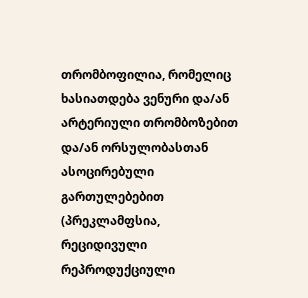თრომბოფილია, რომელიც ხასიათდება ვენური და/ან არტერიული თრომბოზებით და/ან ორსულობასთან ასოცირებული გართულებებით (პრეკლამფსია, რეციდივული რეპროდუქციული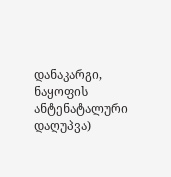დანაკარგი, ნაყოფის ანტენატალური დაღუპვა)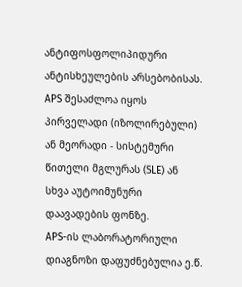ანტიფოსფოლიპიდური ანტისხეულების არსებობისას. APS შესაძლოა იყოს პირველადი (იზოლირებული) ან მეორადი - სისტემური წითელი მგლურას (SLE) ან სხვა აუტოიმუნური დაავადების ფონზე.
APS-ის ლაბორატორიული დიაგნოზი დაფუძნებულია ე.წ.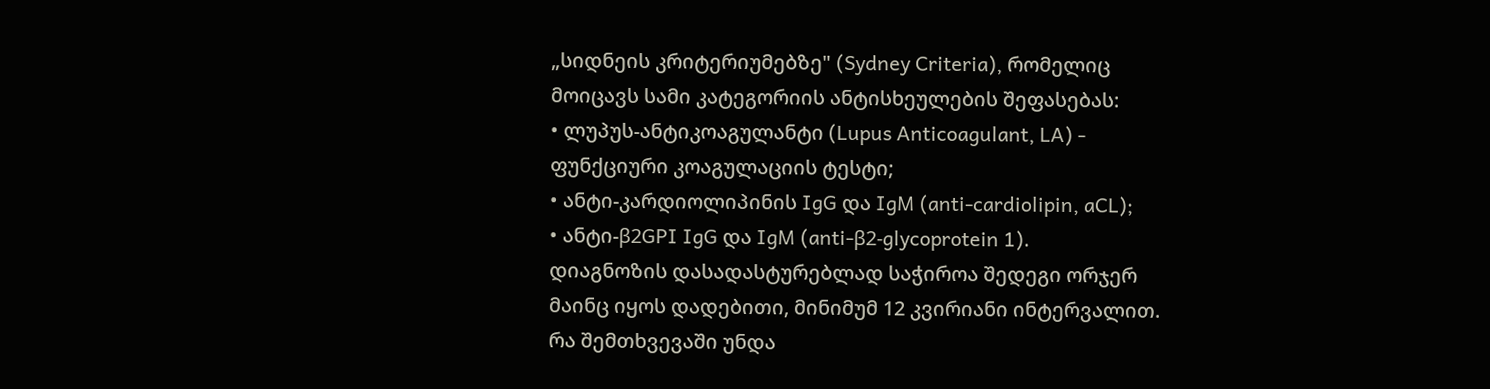„სიდნეის კრიტერიუმებზე" (Sydney Criteria), რომელიც მოიცავს სამი კატეგორიის ანტისხეულების შეფასებას:
• ლუპუს-ანტიკოაგულანტი (Lupus Anticoagulant, LA) - ფუნქციური კოაგულაციის ტესტი;
• ანტი-კარდიოლიპინის IgG და IgM (anti-cardiolipin, aCL);
• ანტი-β2GPI IgG და IgM (anti-β2-glycoprotein 1).
დიაგნოზის დასადასტურებლად საჭიროა შედეგი ორჯერ მაინც იყოს დადებითი, მინიმუმ 12 კვირიანი ინტერვალით.
რა შემთხვევაში უნდა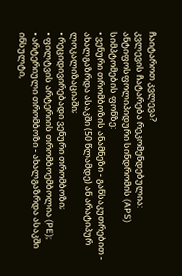ჩაიტაროთ კვლევა?
კვლევის ჩატარება რეკომენდებულია:
ანტიფოსფოლიპიდური სინდრომის (APS) სიმპტომების ფონზე:
• ვენური თრომბოზის ანამნეზი - განსაკუთრებით - ახალგაზრდა ასაკში (50 წლამდე) ან არატიპურ ლოკალიზაციაში;
• რეციდივირებადი ვენური თრომბოზი;
• ფილტვის არტერიის თრომბოემბოლია (PE);
• არტერიული თრომბოზი - ახალგაზრდა ასაკში ინსულტი,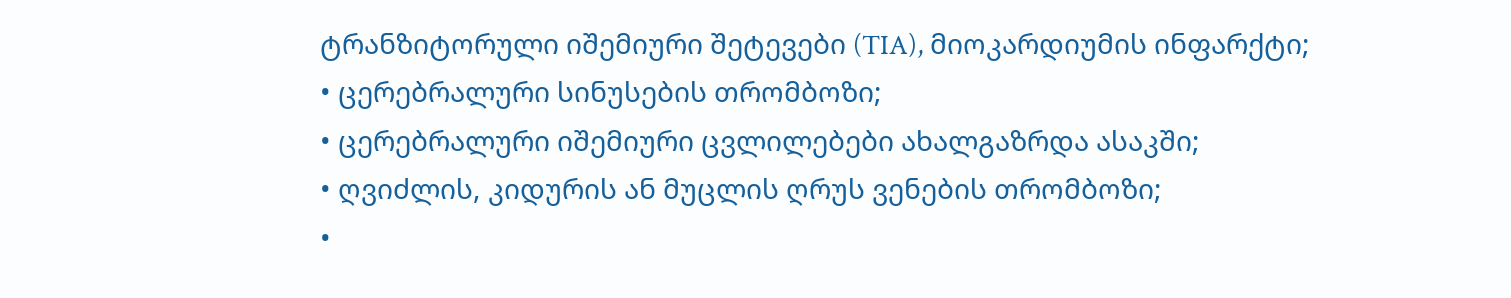ტრანზიტორული იშემიური შეტევები (TIA), მიოკარდიუმის ინფარქტი;
• ცერებრალური სინუსების თრომბოზი;
• ცერებრალური იშემიური ცვლილებები ახალგაზრდა ასაკში;
• ღვიძლის, კიდურის ან მუცლის ღრუს ვენების თრომბოზი;
•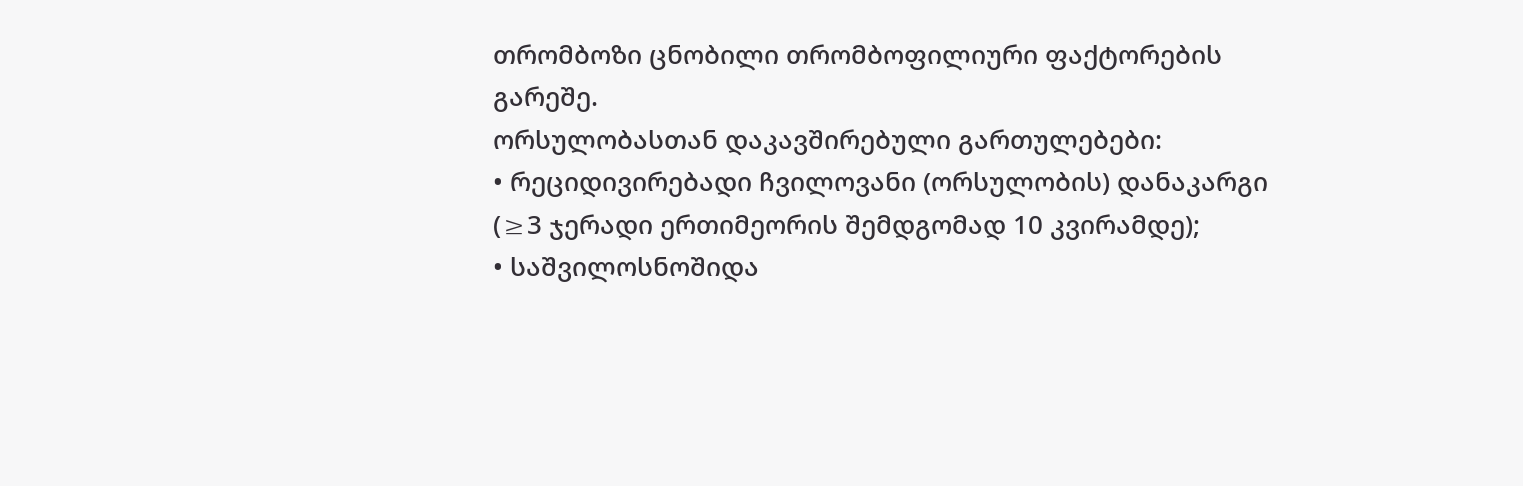თრომბოზი ცნობილი თრომბოფილიური ფაქტორების გარეშე.
ორსულობასთან დაკავშირებული გართულებები:
• რეციდივირებადი ჩვილოვანი (ორსულობის) დანაკარგი (≥3 ჯერადი ერთიმეორის შემდგომად 10 კვირამდე);
• საშვილოსნოშიდა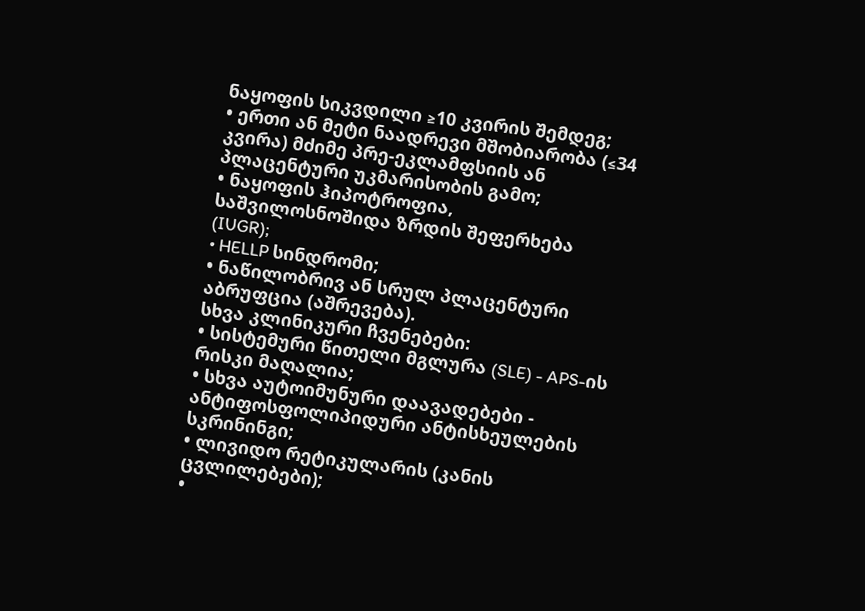ნაყოფის სიკვდილი ≥10 კვირის შემდეგ;
• ერთი ან მეტი ნაადრევი მშობიარობა (≤34 კვირა) მძიმე პრე-ეკლამფსიის ან პლაცენტური უკმარისობის გამო;
• ნაყოფის ჰიპოტროფია, საშვილოსნოშიდა ზრდის შეფერხება (IUGR);
• HELLP სინდრომი;
• ნაწილობრივ ან სრულ პლაცენტური აბრუფცია (აშრევება).
სხვა კლინიკური ჩვენებები:
• სისტემური წითელი მგლურა (SLE) - APS-ის რისკი მაღალია;
• სხვა აუტოიმუნური დაავადებები - ანტიფოსფოლიპიდური ანტისხეულების სკრინინგი;
• ლივიდო რეტიკულარის (კანის ცვლილებები);
•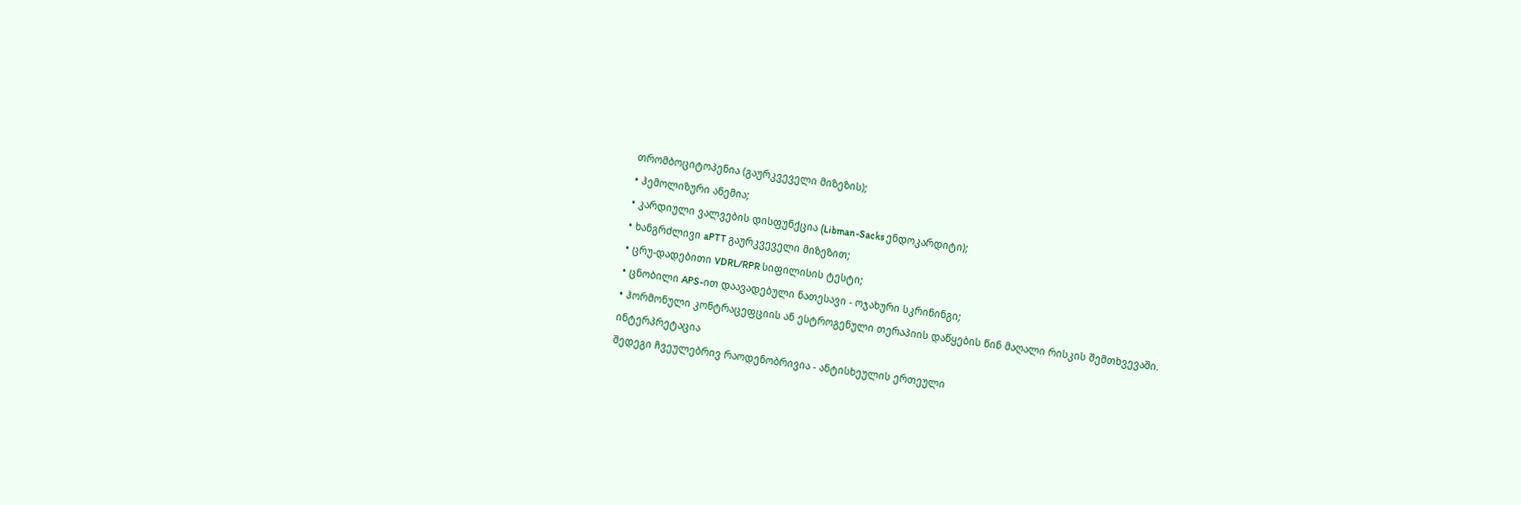თრომბოციტოპენია (გაურკვეველი მიზეზის);
• ჰემოლიზური ანემია;
• კარდიული ვალვების დისფუნქცია (Libman-Sacks ენდოკარდიტი);
• ხანგრძლივი aPTT გაურკვეველი მიზეზით;
• ცრუ-დადებითი VDRL/RPR სიფილისის ტესტი;
• ცნობილი APS-ით დაავადებული ნათესავი - ოჯახური სკრინინგი;
• ჰორმონული კონტრაცეფციის ან ესტროგენული თერაპიის დაწყების წინ მაღალი რისკის შემთხვევაში.
ინტერპრეტაცია
შედეგი ჩვეულებრივ რაოდენობრივია - ანტისხეულის ერთეული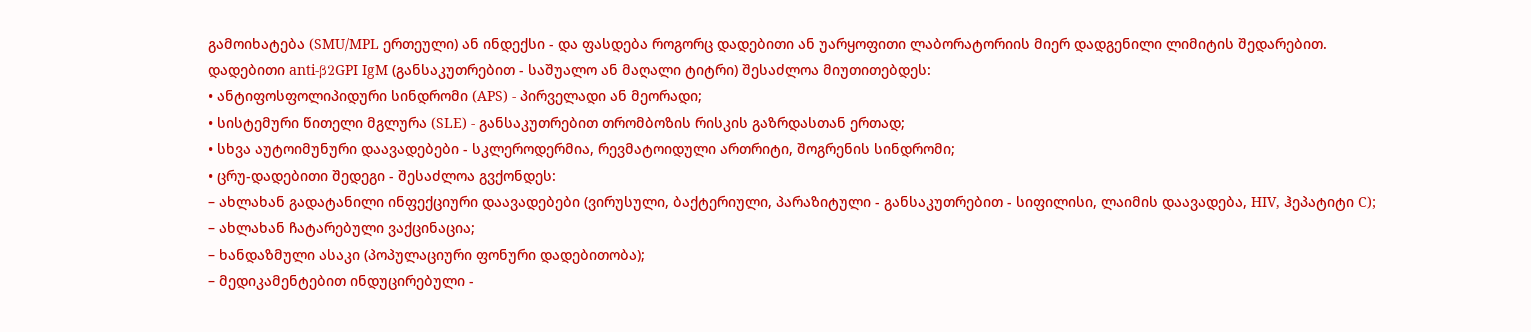გამოიხატება (SMU/MPL ერთეული) ან ინდექსი - და ფასდება როგორც დადებითი ან უარყოფითი ლაბორატორიის მიერ დადგენილი ლიმიტის შედარებით.
დადებითი anti-β2GPI IgM (განსაკუთრებით - საშუალო ან მაღალი ტიტრი) შესაძლოა მიუთითებდეს:
• ანტიფოსფოლიპიდური სინდრომი (APS) - პირველადი ან მეორადი;
• სისტემური წითელი მგლურა (SLE) - განსაკუთრებით თრომბოზის რისკის გაზრდასთან ერთად;
• სხვა აუტოიმუნური დაავადებები - სკლეროდერმია, რევმატოიდული ართრიტი, შოგრენის სინდრომი;
• ცრუ-დადებითი შედეგი - შესაძლოა გვქონდეს:
– ახლახან გადატანილი ინფექციური დაავადებები (ვირუსული, ბაქტერიული, პარაზიტული - განსაკუთრებით - სიფილისი, ლაიმის დაავადება, HIV, ჰეპატიტი C);
– ახლახან ჩატარებული ვაქცინაცია;
– ხანდაზმული ასაკი (პოპულაციური ფონური დადებითობა);
– მედიკამენტებით ინდუცირებული -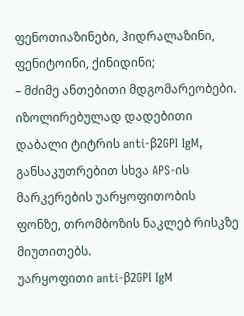ფენოთიაზინები, ჰიდრალაზინი, ფენიტოინი, ქინიდინი;
– მძიმე ანთებითი მდგომარეობები.
იზოლირებულად დადებითი დაბალი ტიტრის anti-β2GPI IgM, განსაკუთრებით სხვა APS-ის მარკერების უარყოფითობის ფონზე, თრომბოზის ნაკლებ რისკზე მიუთითებს.
უარყოფითი anti-β2GPI IgM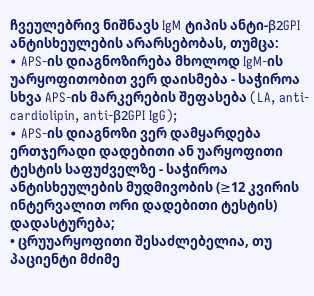ჩვეულებრივ ნიშნავს IgM ტიპის ანტი-β2GPI ანტისხეულების არარსებობას, თუმცა:
• APS-ის დიაგნოზირება მხოლოდ IgM-ის უარყოფითობით ვერ დაისმება - საჭიროა სხვა APS-ის მარკერების შეფასება (LA, anti-cardiolipin, anti-β2GPI IgG);
• APS-ის დიაგნოზი ვერ დამყარდება ერთჯერადი დადებითი ან უარყოფითი ტესტის საფუძველზე - საჭიროა ანტისხეულების მუდმივობის (≥12 კვირის ინტერვალით ორი დადებითი ტესტის) დადასტურება;
• ცრუუარყოფითი შესაძლებელია, თუ პაციენტი მძიმე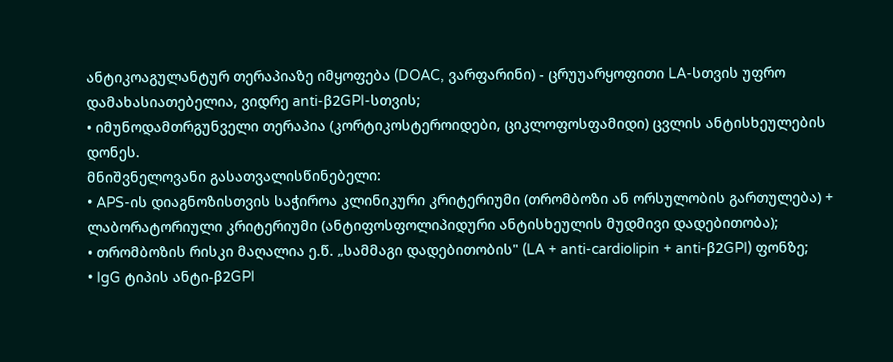ანტიკოაგულანტურ თერაპიაზე იმყოფება (DOAC, ვარფარინი) - ცრუუარყოფითი LA-სთვის უფრო დამახასიათებელია, ვიდრე anti-β2GPI-სთვის;
• იმუნოდამთრგუნველი თერაპია (კორტიკოსტეროიდები, ციკლოფოსფამიდი) ცვლის ანტისხეულების დონეს.
მნიშვნელოვანი გასათვალისწინებელი:
• APS-ის დიაგნოზისთვის საჭიროა კლინიკური კრიტერიუმი (თრომბოზი ან ორსულობის გართულება) + ლაბორატორიული კრიტერიუმი (ანტიფოსფოლიპიდური ანტისხეულის მუდმივი დადებითობა);
• თრომბოზის რისკი მაღალია ე.წ. „სამმაგი დადებითობის" (LA + anti-cardiolipin + anti-β2GPI) ფონზე;
• IgG ტიპის ანტი-β2GPI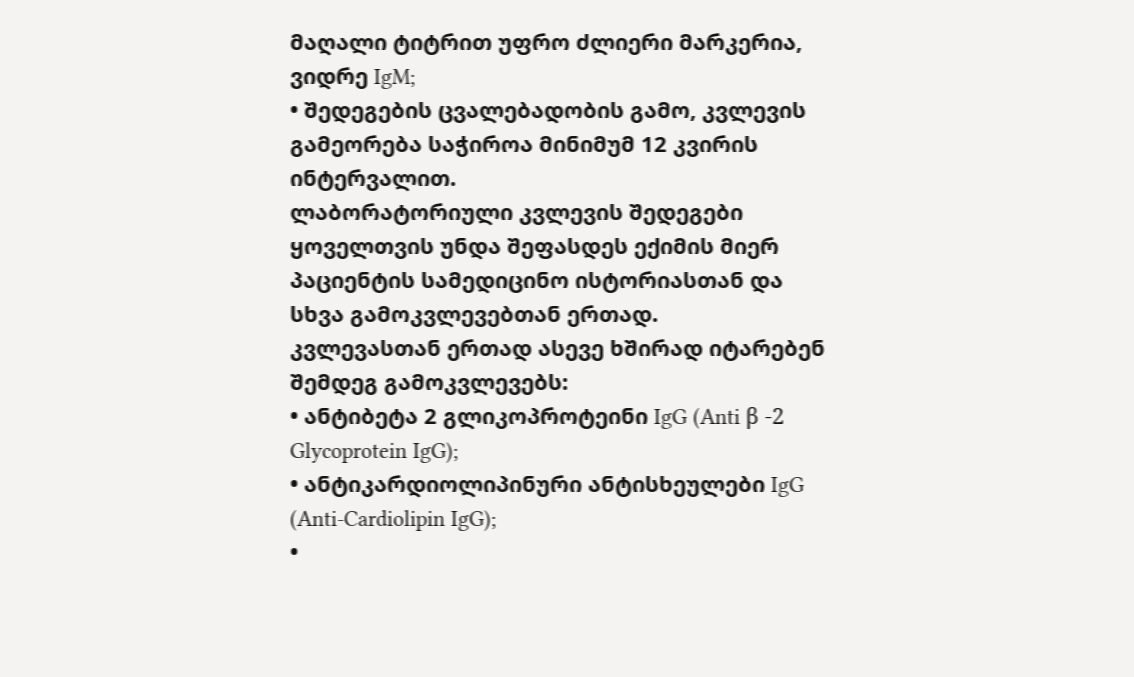მაღალი ტიტრით უფრო ძლიერი მარკერია, ვიდრე IgM;
• შედეგების ცვალებადობის გამო, კვლევის გამეორება საჭიროა მინიმუმ 12 კვირის ინტერვალით.
ლაბორატორიული კვლევის შედეგები ყოველთვის უნდა შეფასდეს ექიმის მიერ პაციენტის სამედიცინო ისტორიასთან და სხვა გამოკვლევებთან ერთად.
კვლევასთან ერთად ასევე ხშირად იტარებენ შემდეგ გამოკვლევებს:
• ანტიბეტა 2 გლიკოპროტეინი IgG (Anti β -2 Glycoprotein IgG);
• ანტიკარდიოლიპინური ანტისხეულები IgG (Anti-Cardiolipin IgG);
•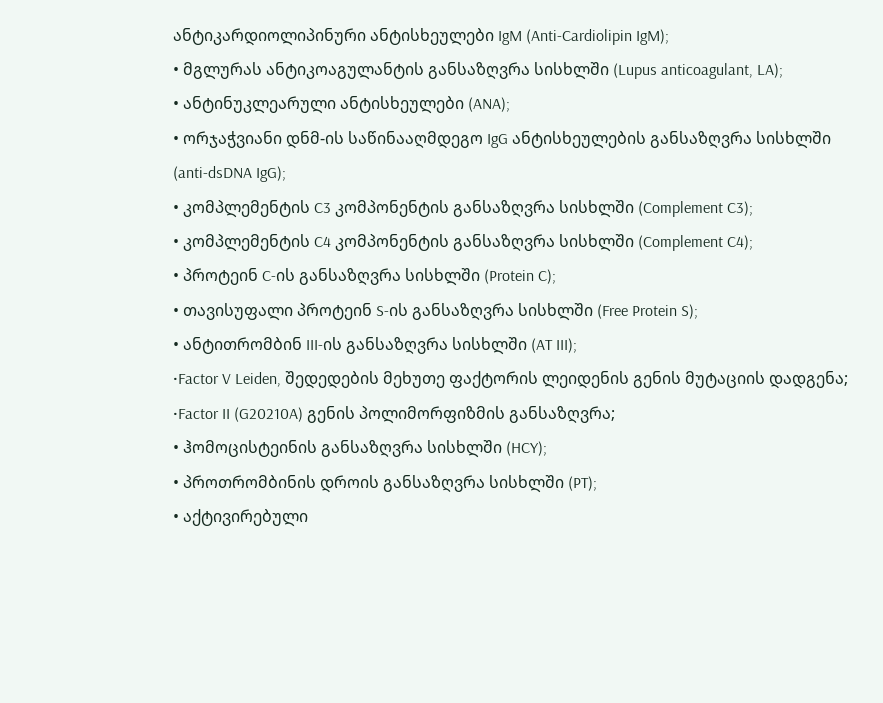ანტიკარდიოლიპინური ანტისხეულები IgM (Anti-Cardiolipin IgM);
• მგლურას ანტიკოაგულანტის განსაზღვრა სისხლში (Lupus anticoagulant, LA);
• ანტინუკლეარული ანტისხეულები (ANA);
• ორჯაჭვიანი დნმ-ის საწინააღმდეგო IgG ანტისხეულების განსაზღვრა სისხლში (anti-dsDNA IgG);
• კომპლემენტის C3 კომპონენტის განსაზღვრა სისხლში (Complement C3);
• კომპლემენტის C4 კომპონენტის განსაზღვრა სისხლში (Complement C4);
• პროტეინ C-ის განსაზღვრა სისხლში (Protein C);
• თავისუფალი პროტეინ S-ის განსაზღვრა სისხლში (Free Protein S);
• ანტითრომბინ III-ის განსაზღვრა სისხლში (AT III);
•Factor V Leiden, შედედების მეხუთე ფაქტორის ლეიდენის გენის მუტაციის დადგენა;
•Factor II (G20210A) გენის პოლიმორფიზმის განსაზღვრა;
• ჰომოცისტეინის განსაზღვრა სისხლში (HCY);
• პროთრომბინის დროის განსაზღვრა სისხლში (PT);
• აქტივირებული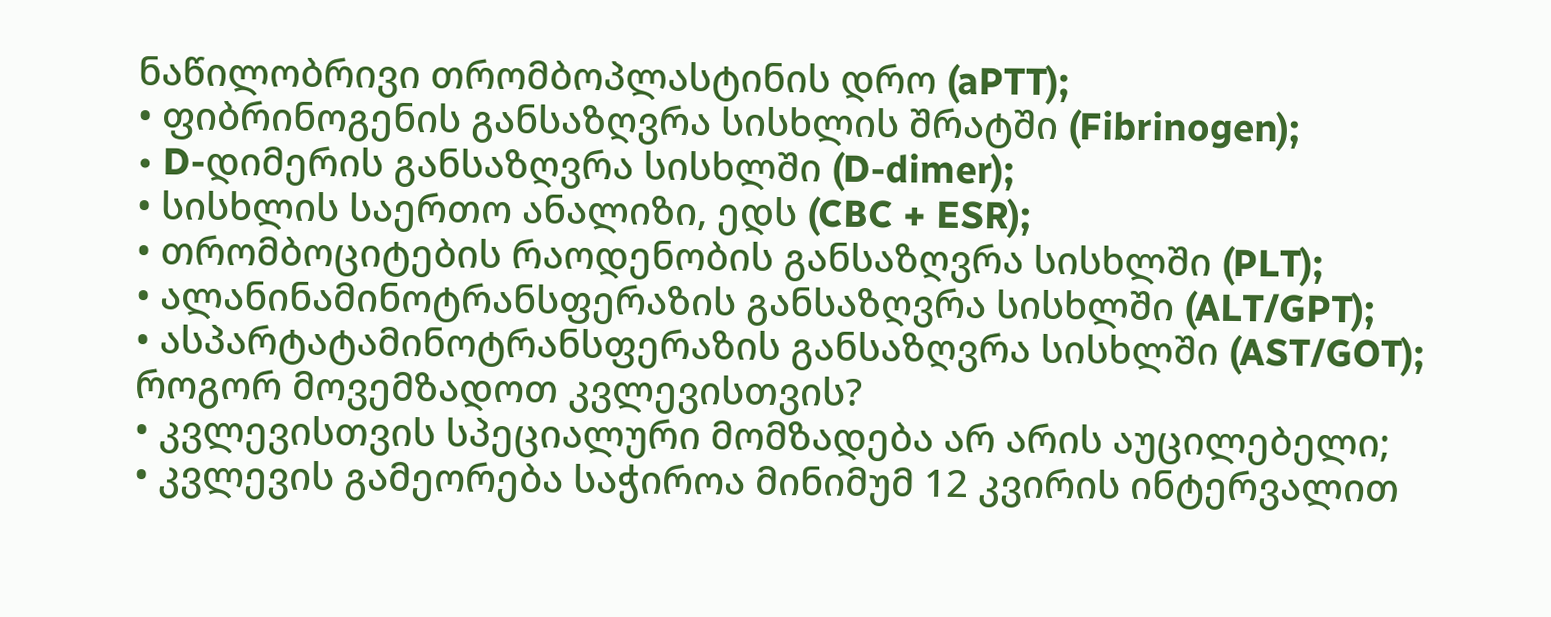ნაწილობრივი თრომბოპლასტინის დრო (aPTT);
• ფიბრინოგენის განსაზღვრა სისხლის შრატში (Fibrinogen);
• D-დიმერის განსაზღვრა სისხლში (D-dimer);
• სისხლის საერთო ანალიზი, ედს (CBC + ESR);
• თრომბოციტების რაოდენობის განსაზღვრა სისხლში (PLT);
• ალანინამინოტრანსფერაზის განსაზღვრა სისხლში (ALT/GPT);
• ასპარტატამინოტრანსფერაზის განსაზღვრა სისხლში (AST/GOT);
როგორ მოვემზადოთ კვლევისთვის?
• კვლევისთვის სპეციალური მომზადება არ არის აუცილებელი;
• კვლევის გამეორება საჭიროა მინიმუმ 12 კვირის ინტერვალით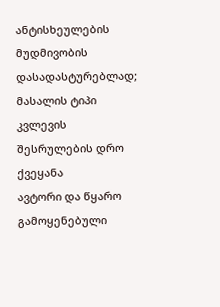ანტისხეულების მუდმივობის დასადასტურებლად;
მასალის ტიპი
კვლევის შესრულების დრო
ქვეყანა
ავტორი და წყარო
გამოყენებული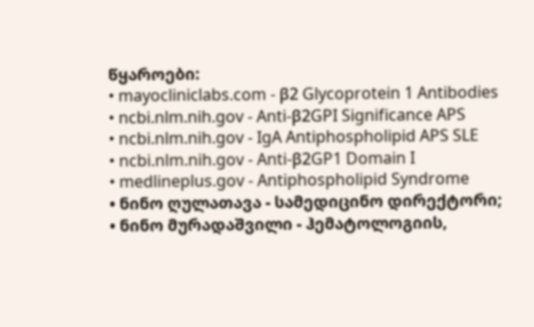წყაროები:
• mayocliniclabs.com - β2 Glycoprotein 1 Antibodies
• ncbi.nlm.nih.gov - Anti-β2GPI Significance APS
• ncbi.nlm.nih.gov - IgA Antiphospholipid APS SLE
• ncbi.nlm.nih.gov - Anti-β2GP1 Domain I
• medlineplus.gov - Antiphospholipid Syndrome
• ნინო ღულათავა - სამედიცინო დირექტორი;
• ნინო მურადაშვილი - ჰემატოლოგიის,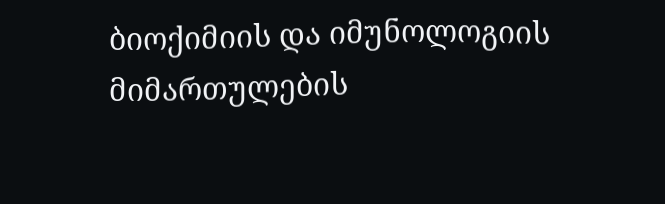ბიოქიმიის და იმუნოლოგიის მიმართულების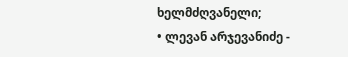ხელმძღვანელი;
• ლევან არჯევანიძე -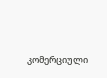კომერციული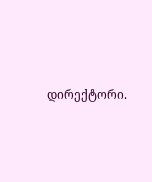დირექტორი.